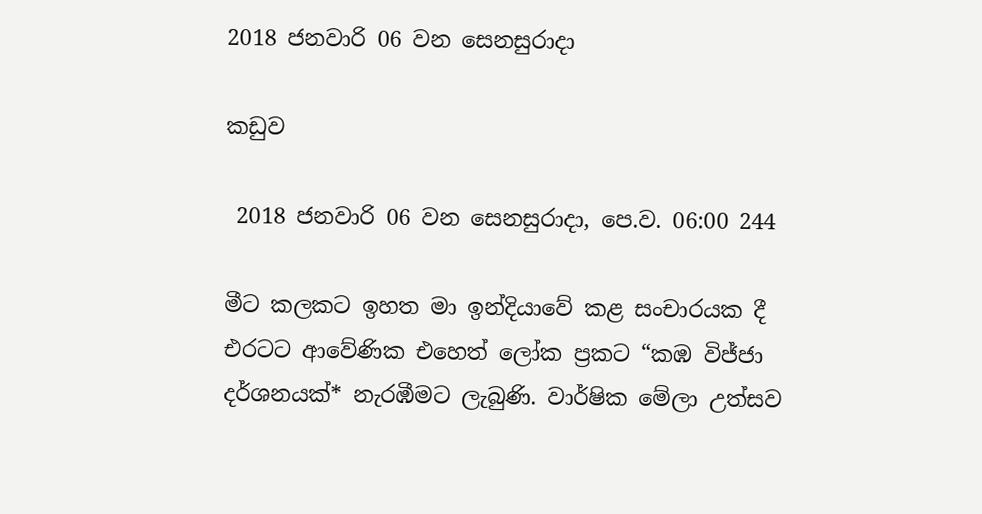2018 ජනවාරි 06 වන සෙනසුරාදා

කඩුව

 2018 ජනවාරි 06 වන සෙනසුරාදා, පෙ.ව. 06:00 244

මීට කලකට ඉහත මා ඉන්දියාවේ කළ සංචාරයක දී එරටට ආවේණික එහෙත් ලෝක ප්‍රකට “කඹ විජ්ජා දර්ශනයක්* නැරඹීමට ලැබුණි. වාර්ෂික මේලා උත්සව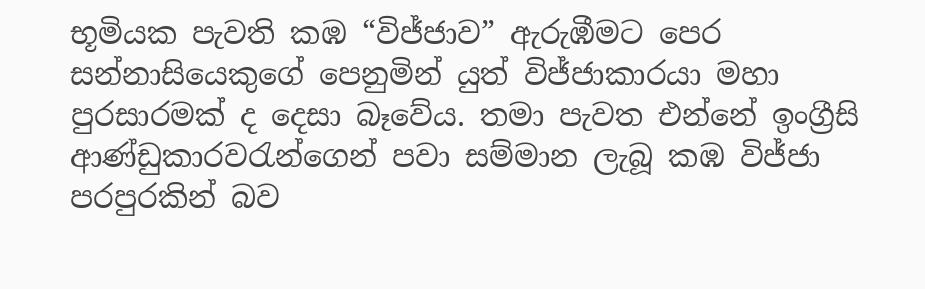භූමියක පැවති කඹ “විජ්ජාව” ඇරුඹීමට පෙර සන්නාසියෙකුගේ පෙනුමින් යුත් විජ්ජාකාරයා මහා පුරසාරමක් ද දෙසා බෑවේය. තමා පැවත එන්නේ ඉංග්‍රීසි ආණ්ඩුකාරවරැන්ගෙන් පවා සම්මාන ලැබූ කඹ විජ්ජා පරපුරකින් බව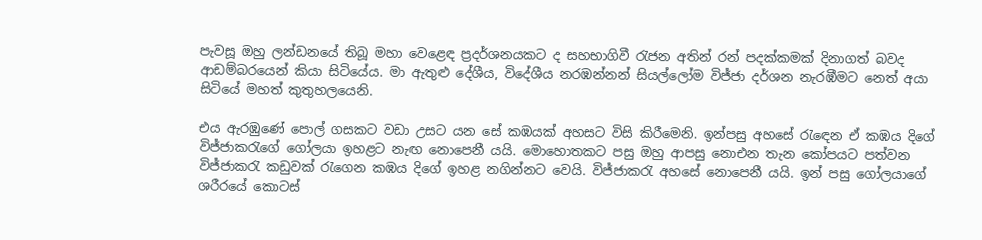පැවසූ ඔහු ලන්ඩනයේ තිබූ මහා වෙළෙඳ ප්‍රදර්ශනයකට ද සහභාගිවී රැජන අතින් රන් පදක්කමක් දිනාගත් බවද ආඩම්බරයෙන් කියා සිටියේය. මා ඇතුළු දේශීය, විදේශීය නරඹන්නන් සියල්ලෝම විජ්ජා දර්ශන නැරඹීමට නෙත් අයා සිටියේ මහත් කුතුහලයෙනි.

එය ඇරඹුණේ පොල් ගසකට වඩා උසට යන සේ කඹයක් අහසට විසි කිරීමෙනි. ඉන්පසු අහසේ රැඳෙන ඒ කඹය දිගේ විජ්ජාකරැගේ ගෝලයා ඉහළට නැඟ නොපෙනී යයි. මොහොතකට පසු ඔහු ආපසු නොඑන තැන කෝපයට පත්වන විජ්ජාකරැ කඩුවක් රැගෙන කඹය දිගේ ඉහළ නගින්නට වෙයි. විජ්ජාකරැ අහසේ නොපෙනී යයි. ඉන් පසු ගෝලයාගේ ශරීරයේ කොටස්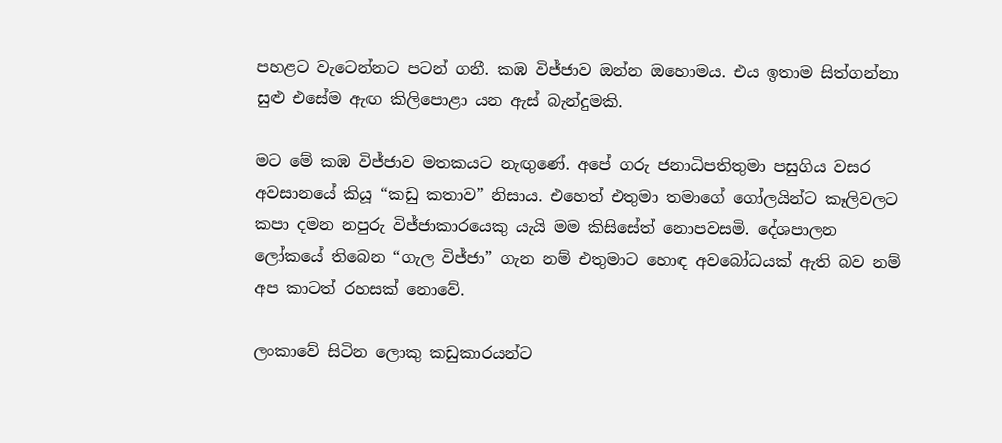පහළට වැටෙන්නට පටන් ගනී. කඹ විජ්ජාව ඔන්න ඔහොමය. එය ඉතාම සිත්ගන්නා සුළු එසේම ඇඟ කිලිපොළා යන ඇස් බැන්දුමකි.

මට මේ කඹ විජ්ජාව මතකයට නැඟුණේ. අපේ ගරු ජනාධිපතිතුමා පසුගිය වසර අවසානයේ කියූ “කඩු කතාව” නිසාය. එහෙත් එතුමා තමාගේ ගෝලයින්ට කෑලිවලට කපා දමන නපුරු විජ්ජාකාරයෙකු යැයි මම කිසිසේත් නොපවසමි. දේශපාලන ලෝකයේ තිබෙන “ගැල විජ්ජා” ගැන නම් එතුමාට හොඳ අවබෝධයක් ඇති බව නම් අප කාටත් රහසක් නොවේ.

ලංකාවේ සිටින ලොකු කඩුකාරයන්ට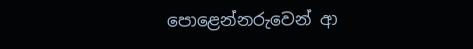පොළෙන්නරුවෙන් ආ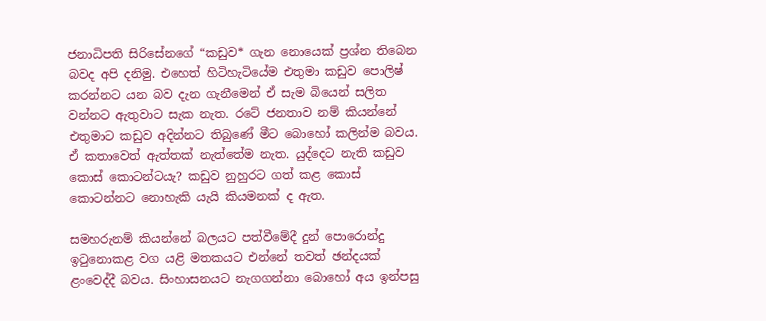ජනාධිපති සිරිසේනගේ “කඩුව* ගැන නොයෙක් ප්‍රශ්න තිබෙන බවද අපි දනිමු. එහෙත් හිටිහැටියේම එතුමා කඩුව පොලිෂ් කරන්නට යන බව දැන ගැනීමෙන් ඒ සැම බියෙන් සලිත වන්නට ඇතුවාට සැක නැත. රටේ ජනතාව නම් කියන්නේ එතුමාට කඩුව අදින්නට තිබුණේ මීට බොහෝ කලින්ම බවය. ඒ කතාවෙත් ඇත්තක් නැත්තේම නැත. යුද්දෙට නැති කඩුව කොස් කොටන්ටයැ? කඩුව නුහුරට ගත් කළ කොස් කොටන්නට නොහැකි යැයි කියමනක් ද ඇත.

සමහරුනම් කියන්නේ බලයට පත්වීමේදී දුන් පොරොන්දු ඉටුනොකළ වග යළි මතකයට එන්නේ තවත් ඡන්දයක් ළංවෙද්දී බවය. සිංහාසනයට නැගගන්නා බොහෝ අය ඉන්පසු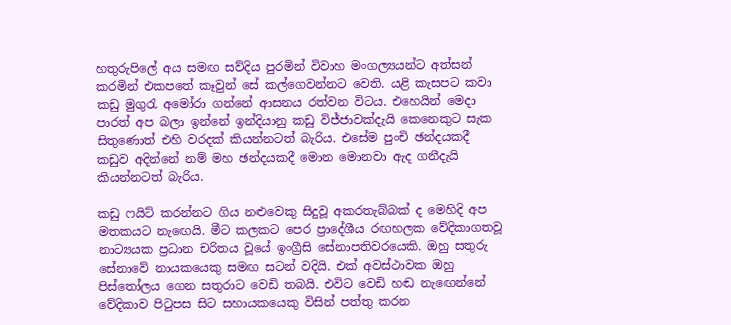හතුරුපිලේ අය සමඟ සව්දිය පුරමින් විවාහ මංගල්‍යයන්ට අත්සන් කරමින් එකපතේ කෑවුන් සේ කල්ගෙවන්නට වෙති. යළි කැසපට කවා කඩු මුගුරැ අමෝරා ගන්නේ ආසනය රත්වන විටය. එහෙයින් මෙදා පාරත් අප බලා ඉන්නේ ඉන්දියානු කඩු විජ්ජාවක්දැයි කෙනෙකුට සැක සිතුණොත් එහි වරදක් කියන්නටත් බැරිය. එසේම පුංචි ඡන්දයකදී කඩුව අදින්නේ නම් මහ ඡන්දයකදී මොන මොනවා ඇද ගනීදැයි කියන්නටත් බැරිය.

කඩු ෆයිට් කරන්නට ගිය නළුවෙකු සිදුවූ අකරතැබ්බක් ද මෙහිදි අප මතකයට නැඟෙයි. මීට කලකට පෙර ප්‍රාදේශීය රඟහලක වේදිකාගතවූ නාට්‍යයක ප්‍රධාන චරිතය වූයේ ඉංග්‍රීසි සේනාපතිවරයෙකි. ඔහු සතුරු සේනාවේ නායකයෙකු සමඟ සටන් වදියි. එක් අවස්ථාවක ඔහු පිස්තෝලය ගෙන සතුරාට වෙඩි තබයි. එවිට වෙඩි හඬ නැඟෙන්නේ වේදිකාව පිටුපස සිට සහායකයෙකු විසින් පත්තු කරන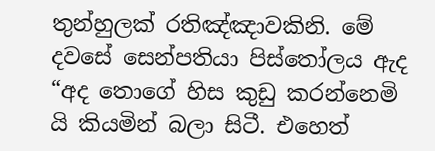තුන්හුලක් රතිඤ්ඤාවකිනි. මේ දවසේ සෙන්පතියා පිස්තෝලය ඇද “අද තොගේ හිස කුඩු කරන්නෙමි යි කියමින් බලා සිටී. එහෙත්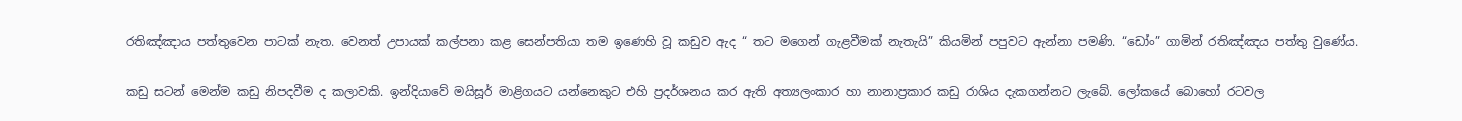රතිඤ්ඤාය පත්තුවෙන පාටක් නැත. වෙනත් උපායක් කල්පනා කළ සෙන්පතියා තම ඉණෙහි වූ කඩුව ඇද “ තට මගෙන් ගැළවීමක් නැතැයි” කියමින් පපුවට ඇන්නා පමණි. “ඩෝං” ගාමින් රතිඤ්ඤය පත්තු වුණේය.

කඩු සටන් මෙන්ම කඩු නිපදවීම ද කලාවකි. ඉන්දියාවේ මයිසූර් මාළිගයට යන්නෙකුට එහි ප්‍රදර්ශනය කර ඇති අත්‍යලංකාර හා නානාප්‍රකාර කඩු රාශිය දැකගන්නට ලැබේ. ලෝකයේ බොහෝ රටවල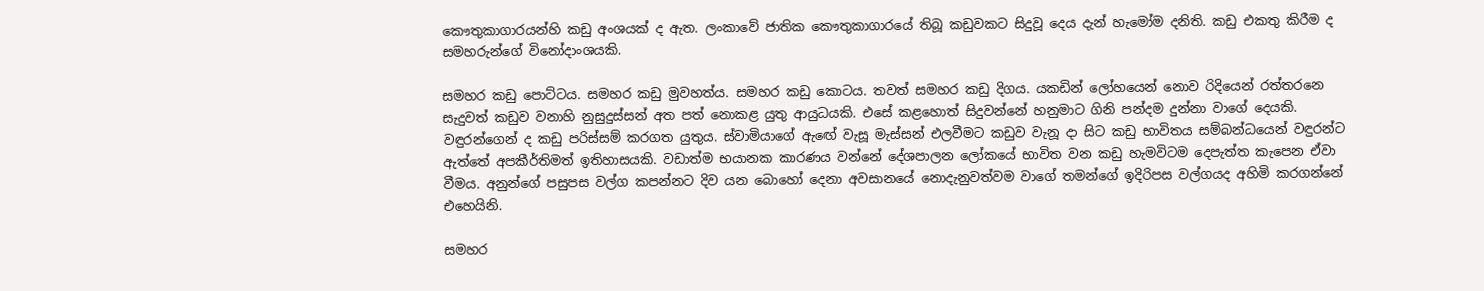කෞතුකාගාරයන්හි කඩු අංශයක් ද ඇත. ලංකාවේ ජාතික කෞතුකාගාරයේ තිබූ කඩුවකට සිදුවූ දෙය දැන් හැමෝම දනිති. කඩු එකතු කිරීම ද සමහරුන්ගේ විනෝදාංශයකි.

සමහර කඩු පොට්ටය. සමහර කඩු මුවහත්ය. සමහර කඩු කොටය. තවත් සමහර කඩු දිගය. යකඩින් ලෝහයෙන් නොව රිදියෙන් රත්තරනෙ සැදුවත් කඩුව වනාහි නුසුදුස්සන් අත පත් නොකළ යුතු ආයුධයකි. එසේ කළහොත් සිදුවන්නේ හනුමාට ගිනි පන්දම දුන්නා වාගේ දෙයකි. වඳුරන්ගෙන් ද කඩු පරිස්සම් කරගත යුතුය. ස්වාමියාගේ ඇඟේ වැසූ මැස්සන් එලවීමට කඩුව වැනූ දා සිට කඩු භාවිතය සම්බන්ධයෙන් වඳුරන්ට ඇත්තේ අපකීර්තිමත් ඉතිහාසයකි. වඩාත්ම භයානක කාරණය වන්නේ දේශපාලන ලෝකයේ භාවිත වන කඩු හැමවිටම දෙපැත්ත කැපෙන ඒවා වීමය. අනුන්ගේ පසුපස වල්ග කපන්නට දිව යන බොහෝ දෙනා අවසානයේ නොදැනුවත්වම වාගේ තමන්ගේ ඉදිරිපස වල්ගයද අහිමි කරගන්නේ එහෙයිනි.

සමහර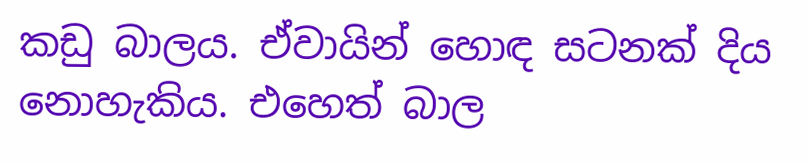කඩු බාලය. ඒවායින් හොඳ සටනක් දිය නොහැකිය. එහෙත් බාල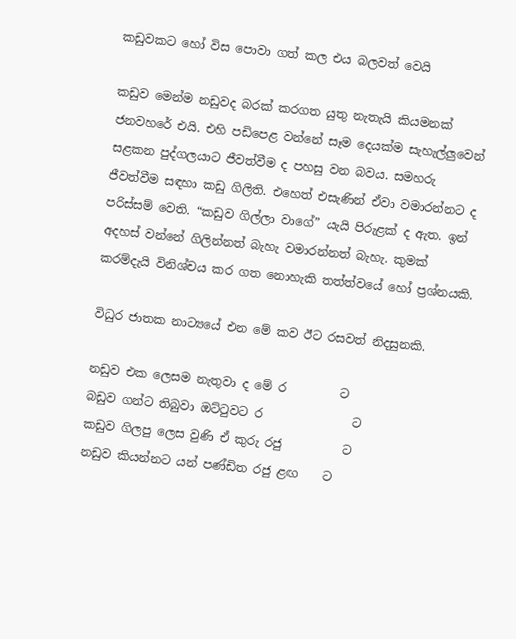කඩුවකට හෝ විස පොවා ගත් කල එය බලවත් වෙයි

කඩුව මෙන්ම නඩුවද බරක් කරගත යුතු නැතැයි කියමනක් ජනවහරේ එයි. එහි පඩිපෙළ වන්නේ සෑම දෙයක්ම සැහැල්ලුවෙන් සළකන පුද්ගලයාට ජීවත්වීම ද පහසු වන බවය. සමහරු ජීවත්වීම සඳහා කඩු ගිලිති. එහෙත් එසැණින් ඒවා වමාරන්නට ද පරිස්සම් වෙති. “කඩුව ගිල්ලා වාගේ” යැයි පිරුළක් ද ඇත. ඉන් අදහස් වන්නේ ගිලින්නත් බැහැ වමාරන්නත් බැහැ. කුමක් කරම්දැයි විනිශ්චය කර ගත නොහැකි තත්ත්වයේ හෝ ප්‍රශ්නයකි.

විධුර ජාතක නාට්‍යයේ එන මේ කව ඊට රසවත් නිදසුනකි.

නඩුව එක ලෙසම නැතුවා ද මේ ර         ට
බඩුව ගන්ට තිබුවා ඔට්ටුවට ර               ට
කඩුව ගිලපු ලෙස වුණි ඒ කුරු රජු          ට
නඩුව කියන්නට යන් පණ්ඩිත රජු ළඟ    ට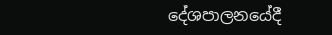දේශපාලනයේදී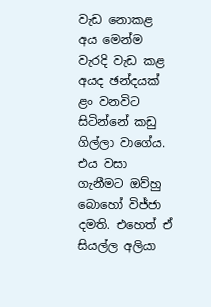වැඩ නොකළ අය මෙන්ම වැරදි වැඩ කළ අයද ඡන්දයක් ළං වනවිට සිටින්නේ කඩු ගිල්ලා වාගේය. එය වසා ගැනීමට ඔව්හු බොහෝ විජ්ජා දමති. එහෙත් ඒ සියල්ල අලියා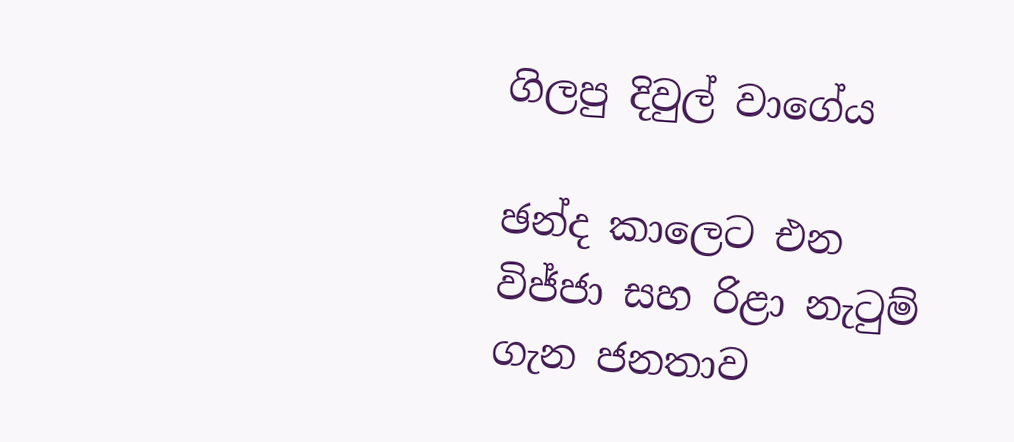ගිලපු දිවුල් වාගේය

ඡන්ද කාලෙට එන විජ්ජා සහ රිළා නැටුම් ගැන ජනතාව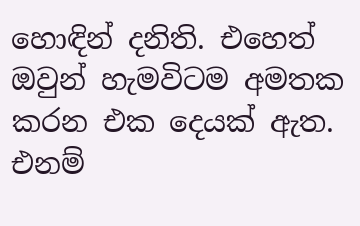හොඳින් දනිති. එහෙත් ඔවුන් හැමවිටම අමතක කරන එක දෙයක් ඇත. එනම්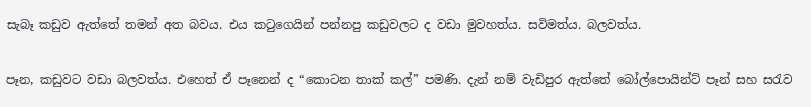සැබෑ කඩුව ඇත්තේ තමන් අත බවය. එය කටුගෙයින් පන්නපු කඩුවලට ද වඩා මුවහත්ය. සවිමත්ය. බලවත්ය.

පෑන, කඩුවට වඩා බලවත්ය. එහෙත් ඒ පෑනෙන් ද “කොටන තාක් කල්” පමණි. දැන් නම් වැඩිපුර ඇත්තේ බෝල්පොයින්ට් පෑන් සහ සරැව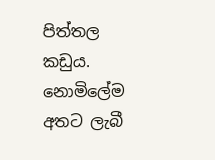පිත්තල කඩුය. නොමිලේම අතට ලැබී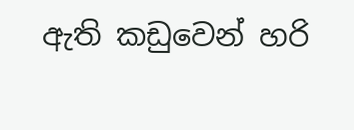ඇති කඩුවෙන් හරි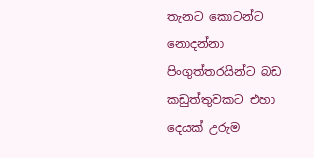තැනට කොටන්ට නොදන්නා පිංගුත්තරයින්ට බඩ කඩුත්තුවකට එහා දෙයක් උරුම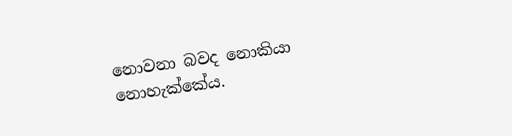නොවනා බවද නොකියා නොහැක්කේය.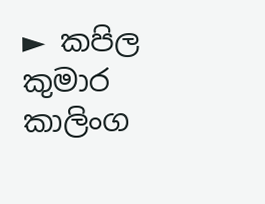► කපිල කුමාර කාලිංග